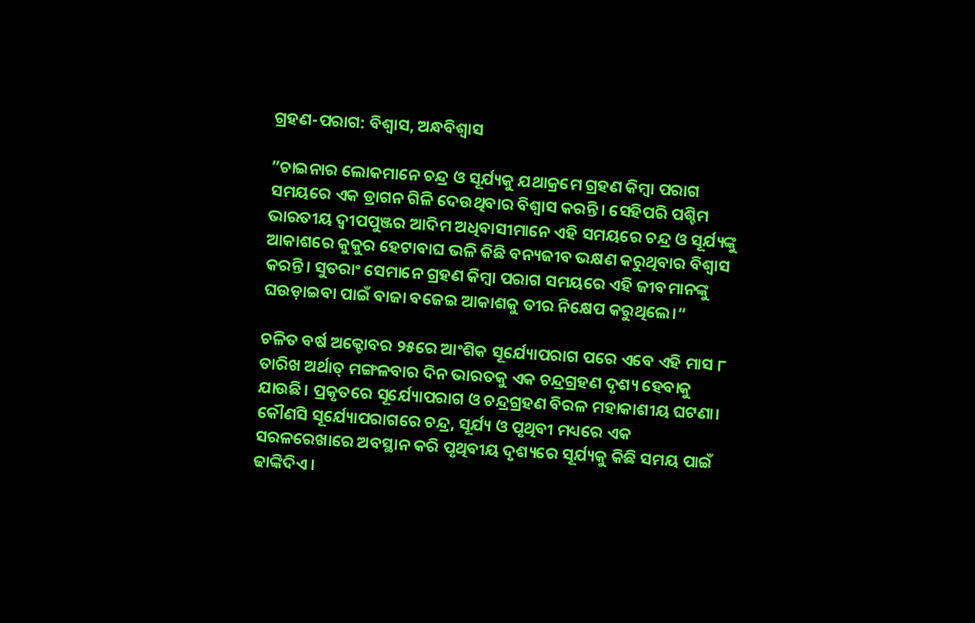ଗ୍ରହଣ-ପରାଗ: ବିଶ୍ୱାସ, ଅନ୍ଧବିଶ୍ୱାସ

”ଚାଇନାର ଲୋକମାନେ ଚନ୍ଦ୍ର ଓ ସୂର୍ଯ୍ୟକୁ ଯଥାକ୍ରମେ ଗ୍ରହଣ କିମ୍ବା ପରାଗ ସମୟରେ ଏକ ଡ୍ରାଗନ ଗିଳି ଦେଉଥିବାର ବିଶ୍ୱାସ କରନ୍ତି। ସେହିପରି ପଶ୍ଚିମ ଭାରତୀୟ ଦ୍ୱୀପପୁଞ୍ଜର ଆଦିମ ଅଧିବାସୀମାନେ ଏହି ସମୟରେ ଚନ୍ଦ୍ର ଓ ସୂର୍ଯ୍ୟଙ୍କୁ ଆକାଶରେ କୁକୁର ହେଟାବାଘ ଭଳି କିଛି ବନ୍ୟଜୀବ ଭକ୍ଷଣ କରୁଥିବାର ବିଶ୍ୱାସ କରନ୍ତି। ସୁତରାଂ ସେମାନେ ଗ୍ରହଣ କିମ୍ବା ପରାଗ ସମୟରେ ଏହି ଜୀବମାନଙ୍କୁ ଘଉଡ଼ାଇବା ପାଇଁ ବାଜା ବଜେଇ ଆକାଶକୁ ତୀର ନିକ୍ଷେପ କରୁଥିଲେ।“

ଚଳିତ ବର୍ଷ ଅକ୍ଟୋବର ୨୫ରେ ଆଂଶିକ ସୂର୍ଯ୍ୟୋପରାଗ ପରେ ଏବେ ଏହି ମାସ ୮ ତାରିଖ ଅର୍ଥାତ୍‌ ମଙ୍ଗଳବାର ଦିନ ଭାରତକୁ ଏକ ଚନ୍ଦ୍ରଗ୍ରହଣ ଦୃଶ୍ୟ ହେବାକୁ ଯାଉଛି। ପ୍ରକୃତରେ ସୂର୍ଯ୍ୟୋପରାଗ ଓ ଚନ୍ଦ୍ରଗ୍ରହଣ ବିରଳ ମହାକାଶୀୟ ଘଟଣା। କୌଣସି ସୂର୍ଯ୍ୟୋପରାଗରେ ଚନ୍ଦ୍ର, ସୂର୍ଯ୍ୟ ଓ ପୃଥିବୀ ମଧ୍ୟରେ ଏକ ସରଳରେଖାରେ ଅବସ୍ଥାନ କରି ପୃଥିବୀୟ ଦୃଶ୍ୟରେ ସୂର୍ଯ୍ୟକୁ କିଛି ସମୟ ପାଇଁ ଢାଙ୍କିଦିଏ।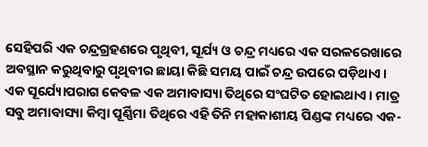ସେହିପରି ଏକ ଚନ୍ଦ୍ରଗ୍ରହଣରେ ପୃଥିବୀ, ସୂର୍ଯ୍ୟ ଓ ଚନ୍ଦ୍ର ମଧ୍ୟରେ ଏକ ସରଳରେଖାରେ ଅବସ୍ଥାନ କରୁଥିବାରୁ ପୃଥିବୀର ଛାୟା କିଛି ସମୟ ପାଇଁ ଚନ୍ଦ୍ର ଉପରେ ପଡ଼ିଥାଏ। ଏକ ସୂର୍ଯ୍ୟୋପରାଗ କେବଳ ଏକ ଅମାବାସ୍ୟା ତିଥିରେ ସଂଘଟିତ ହୋଇଥାଏ। ମାତ୍ର ସବୁ ଅମାବାସ୍ୟା କିମ୍ବା ପୂର୍ଣ୍ଣିମା ତିଥିରେ ଏହି ତିନି ମହାକାଶୀୟ ପିଣ୍ଡଙ୍କ ମଧ୍ୟରେ ଏକ-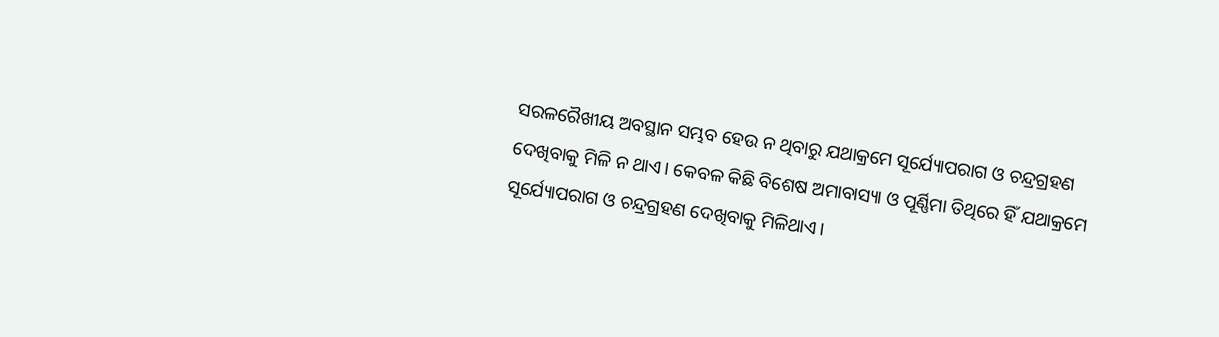ସରଳରୈଖୀୟ ଅବସ୍ଥାନ ସମ୍ଭବ ହେଉ ନ ଥିବାରୁ ଯଥାକ୍ରମେ ସୂର୍ଯ୍ୟୋପରାଗ ଓ ଚନ୍ଦ୍ରଗ୍ରହଣ ଦେଖିବାକୁ ମିଳି ନ ଥାଏ। କେବଳ କିଛି ବିଶେଷ ଅମାବାସ୍ୟା ଓ ପୂର୍ଣ୍ଣିମା ତିଥିରେ ହିଁ ଯଥାକ୍ରମେ ସୂର୍ଯ୍ୟୋପରାଗ ଓ ଚନ୍ଦ୍ରଗ୍ରହଣ ଦେଖିବାକୁ ମିଳିଥାଏ।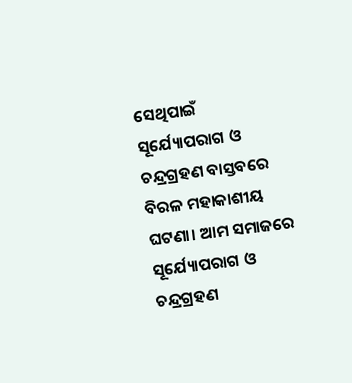ସେଥିପାଇଁ ସୂର୍ଯ୍ୟୋପରାଗ ଓ ଚନ୍ଦ୍ରଗ୍ରହଣ ବାସ୍ତବରେ ବିରଳ ମହାକାଶୀୟ ଘଟଣା। ଆମ ସମାଜରେ ସୂର୍ଯ୍ୟୋପରାଗ ଓ ଚନ୍ଦ୍ରଗ୍ରହଣ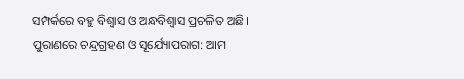ସମ୍ପର୍କରେ ବହୁ ବିଶ୍ୱାସ ଓ ଅନ୍ଧବିଶ୍ୱାସ ପ୍ରଚଳିତ ଅଛି।
ପୁରାଣରେ ଚନ୍ଦ୍ରଗ୍ରହଣ ଓ ସୂର୍ଯ୍ୟୋପରାଗ: ଆମ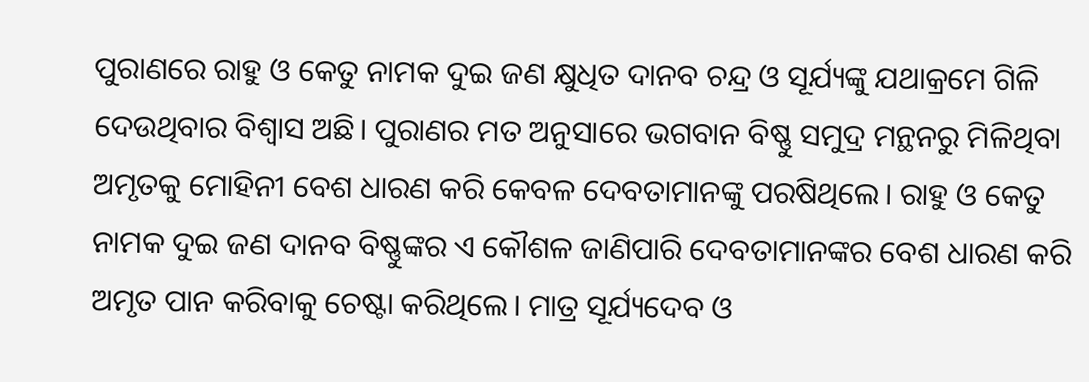ପୁରାଣରେ ରାହୁ ଓ କେତୁ ନାମକ ଦୁଇ ଜଣ କ୍ଷୁଧିତ ଦାନବ ଚନ୍ଦ୍ର ଓ ସୂର୍ଯ୍ୟଙ୍କୁ ଯଥାକ୍ରମେ ଗିଳି ଦେଉଥିବାର ବିଶ୍ୱାସ ଅଛି। ପୁରାଣର ମତ ଅନୁସାରେ ଭଗବାନ ବିଷ୍ଣୁ ସମୁଦ୍ର ମନ୍ଥନରୁ ମିଳିଥିବା ଅମୃତକୁ ମୋହିନୀ ବେଶ ଧାରଣ କରି କେବଳ ଦେବତାମାନଙ୍କୁ ପରଷିଥିଲେ। ରାହୁ ଓ କେତୁ ନାମକ ଦୁଇ ଜଣ ଦାନବ ବିଷ୍ଣୁଙ୍କର ଏ କୌଶଳ ଜାଣିପାରି ଦେବତାମାନଙ୍କର ବେଶ ଧାରଣ କରି ଅମୃତ ପାନ କରିବାକୁ ଚେଷ୍ଟା କରିଥିଲେ। ମାତ୍ର ସୂର୍ଯ୍ୟଦେବ ଓ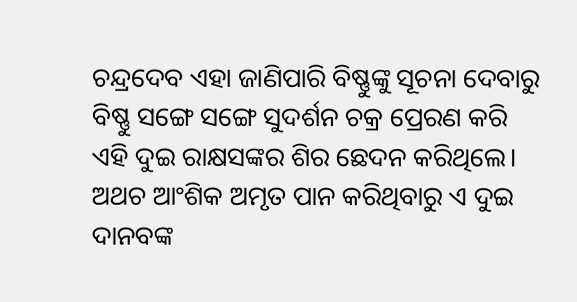ଚନ୍ଦ୍ରଦେବ ଏହା ଜାଣିପାରି ବିଷ୍ଣୁଙ୍କୁ ସୂଚନା ଦେବାରୁ ବିଷ୍ଣୁ ସଙ୍ଗେ ସଙ୍ଗେ ସୁଦର୍ଶନ ଚକ୍ର ପ୍ରେରଣ କରି ଏହି ଦୁଇ ରାକ୍ଷସଙ୍କର ଶିର ଛେଦନ କରିଥିଲେ। ଅଥଚ ଆଂଶିକ ଅମୃତ ପାନ କରିଥିବାରୁ ଏ ଦୁଇ ଦାନବଙ୍କ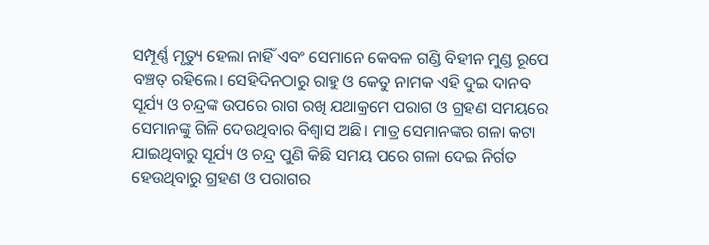ସମ୍ପୂର୍ଣ୍ଣ ମୃତ୍ୟୁ ହେଲା ନାହିଁ ଏବଂ ସେମାନେ କେବଳ ଗଣ୍ଡି ବିହୀନ ମୁଣ୍ଡ ରୂପେ ବଞ୍ଚତ୍ ରହିଲେ। ସେହିଦିନଠାରୁ ରାହୁ ଓ କେତୁ ନାମକ ଏହି ଦୁଇ ଦାନବ ସୂର୍ଯ୍ୟ ଓ ଚନ୍ଦ୍ରଙ୍କ ଉପରେ ରାଗ ରଖି ଯଥାକ୍ରମେ ପରାଗ ଓ ଗ୍ରହଣ ସମୟରେ ସେମାନଙ୍କୁ ଗିଳି ଦେଉଥିବାର ବିଶ୍ୱାସ ଅଛି। ମାତ୍ର ସେମାନଙ୍କର ଗଳା କଟା ଯାଇଥିବାରୁ ସୂର୍ଯ୍ୟ ଓ ଚନ୍ଦ୍ର ପୁଣି କିଛି ସମୟ ପରେ ଗଳା ଦେଇ ନିର୍ଗତ ହେଉଥିବାରୁ ଗ୍ରହଣ ଓ ପରାଗର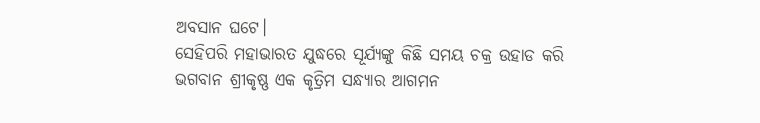ଅବସାନ ଘଟେ।
ସେହିପରି ମହାଭାରତ ଯୁଦ୍ଧରେ ସୂର୍ଯ୍ୟଙ୍କୁ କିଛି ସମୟ ଚକ୍ର ଉହାଡ କରି ଭଗବାନ ଶ୍ରୀକୃଷ୍ଣ ଏକ କୃତ୍ରିମ ସନ୍ଧ୍ୟାର ଆଗମନ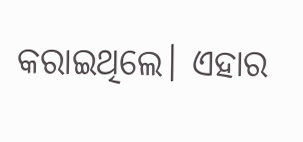କରାଇଥିଲେ। ଏହାର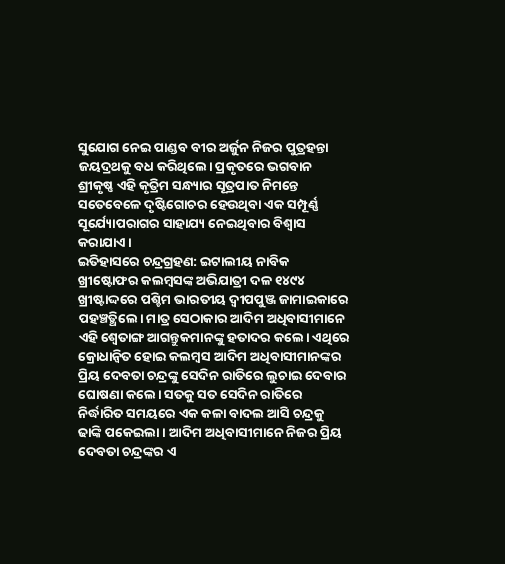ସୁଯୋଗ ନେଇ ପାଣ୍ଡବ ବୀର ଅର୍ଜୁନ ନିଜର ପୁତ୍ରହନ୍ତା ଜୟଦ୍ରଥକୁ ବଧ କରିଥିଲେ। ପ୍ରକୃତରେ ଭଗବାନ ଶ୍ରୀକୃଷ୍ଣ ଏହି କୃତ୍ରିମ ସନ୍ଧ୍ୟାର ସୂତ୍ରପାତ ନିମନ୍ତେ ସତେବେଳେ ଦୃଷ୍ଟିଗୋଚର ହେଉଥିବା ଏକ ସମ୍ପୂର୍ଣ୍ଣ ସୂର୍ଯ୍ୟୋପରାଗର ସାହାଯ୍ୟ ନେଇଥିବାର ବିଶ୍ୱାସ କରାଯାଏ।
ଇତିହାସରେ ଚନ୍ଦ୍ରଗ୍ରହଣ: ଇଟାଲୀୟ ନାବିକ ଖ୍ରୀଷ୍ଟୋଫର କଲମ୍ବସଙ୍କ ଅଭିଯାତ୍ରୀ ଦଳ ୧୪୯୪ ଖ୍ରୀଷ୍ଟାଦ୍ଦରେ ପଶ୍ଚିମ ଭାରତୀୟ ଦ୍ୱୀପପୁଞ୍ଜ ଜାମାଇକାରେ ପହଞ୍ଚତ୍ଥିଲେ। ମାତ୍ର ସେଠାକାର ଆଦିମ ଅଧିବାସୀମାନେ ଏହି ଶ୍ୱେତାଙ୍ଗ ଆଗନ୍ତୁକମାନଙ୍କୁ ହତାଦର କଲେ। ଏଥିରେ କ୍ରୋଧାନ୍ବିତ ହୋଇ କଲମ୍ବସ ଆଦିମ ଅଧିବାସୀମାନଙ୍କର ପ୍ରିୟ ଦେବତା ଚନ୍ଦ୍ରଙ୍କୁ ସେଦିନ ରାତିରେ ଲୁଚାଇ ଦେବାର ଘୋଷଣା କଲେ। ସତକୁ ସତ ସେଦିନ ରାତିରେ ନିର୍ଦ୍ଧାରିତ ସମୟରେ ଏକ କଳା ବାଦଲ ଆସି ଚନ୍ଦ୍ରକୁ ଢାଙ୍କି ପକେଇଲା। ଆଦିମ ଅଧିବାସୀମାନେ ନିଜର ପ୍ରିୟ ଦେବତା ଚନ୍ଦ୍ରଙ୍କର ଏ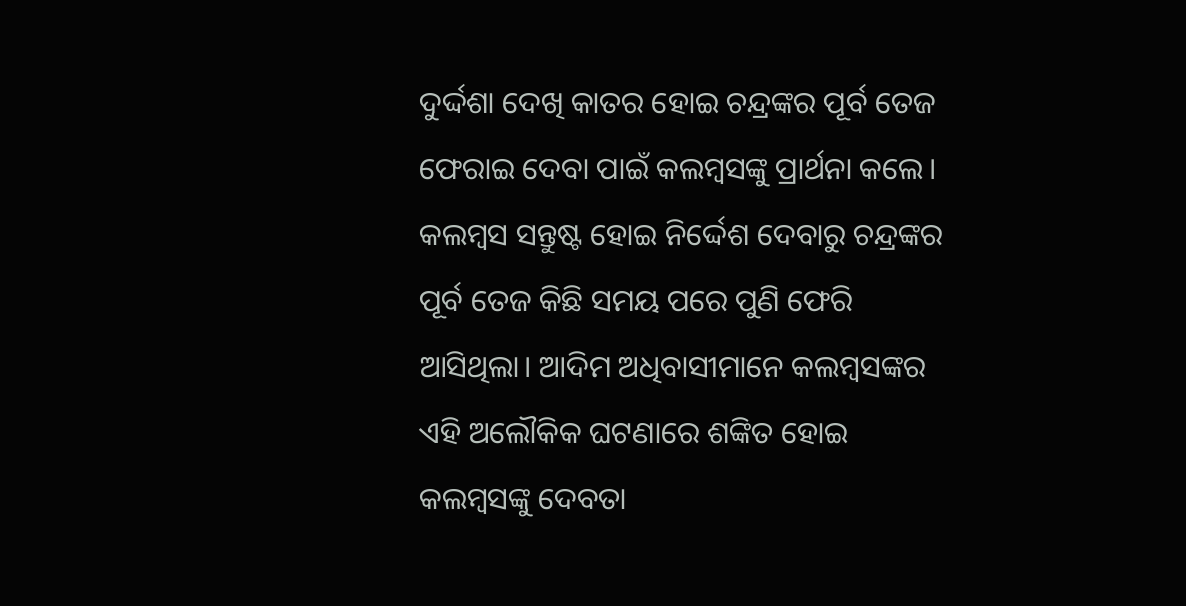ଦୁର୍ଦ୍ଦଶା ଦେଖି କାତର ହୋଇ ଚନ୍ଦ୍ରଙ୍କର ପୂର୍ବ ତେଜ ଫେରାଇ ଦେବା ପାଇଁ କଲମ୍ବସଙ୍କୁ ପ୍ରାର୍ଥନା କଲେ। କଲମ୍ବସ ସନ୍ତୁଷ୍ଟ ହୋଇ ନିର୍ଦ୍ଦେଶ ଦେବାରୁ ଚନ୍ଦ୍ରଙ୍କର ପୂର୍ବ ତେଜ କିଛି ସମୟ ପରେ ପୁଣି ଫେରି ଆସିଥିଲା। ଆଦିମ ଅଧିବାସୀମାନେ କଲମ୍ବସଙ୍କର ଏହି ଅଲୌକିକ ଘଟଣାରେ ଶଙ୍କିତ ହୋଇ କଲମ୍ବସଙ୍କୁ ଦେବତା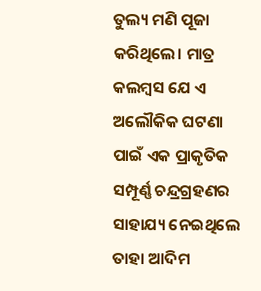ତୁଲ୍ୟ ମଣି ପୂଜା କରିଥିଲେ। ମାତ୍ର କଲମ୍ବସ ଯେ ଏ ଅଲୌକିକ ଘଟଣା ପାଇଁ ଏକ ପ୍ରାକୃତିକ ସମ୍ପୂର୍ଣ୍ଣ ଚନ୍ଦ୍ରଗ୍ରହଣର ସାହାଯ୍ୟ ନେଇଥିଲେ ତାହା ଆଦିମ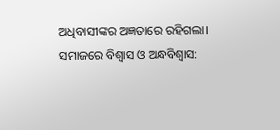ଅଧିବାସୀଙ୍କର ଅଜ୍ଞତାରେ ରହିଗଲା।
ସମାଜରେ ବିଶ୍ୱାସ ଓ ଅନ୍ଧବିଶ୍ୱାସ: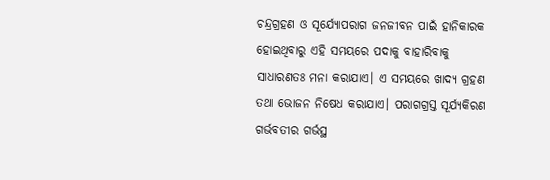ଚନ୍ଦ୍ରଗ୍ରହଣ ଓ ସୂର୍ଯ୍ୟୋପରାଗ ଜନଜୀବନ ପାଇଁ ହାନିକାରକ ହୋଇଥିବାରୁ ଏହି ସମୟରେ ପଦାକୁ ବାହାରିବାକୁ ସାଧାରଣତଃ ମନା କରାଯାଏ। ଏ ସମୟରେ ଖାଦ୍ୟ ଗ୍ରହଣ ତଥା ଭୋଜନ ନିଷେଧ କରାଯାଏ। ପରାଗଗ୍ରସ୍ତ ସୂର୍ଯ୍ୟକିରଣ ଗର୍ଭବତୀର ଗର୍ଭସ୍ଥ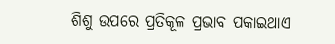ଶିଶୁ ଉପରେ ପ୍ରତିକୂଳ ପ୍ରଭାବ ପକାଇଥାଏ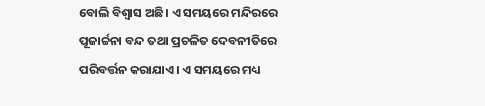ବୋଲି ବିଶ୍ୱାସ ଅଛି। ଏ ସମୟରେ ମନ୍ଦିରରେ ପୂଜାର୍ଚ୍ଚନା ବନ୍ଦ ତଥା ପ୍ରଚଳିତ ଦେବନୀତିରେ ପରିବର୍ତ୍ତନ କରାଯାଏ। ଏ ସମୟରେ ମଧ୍ୟ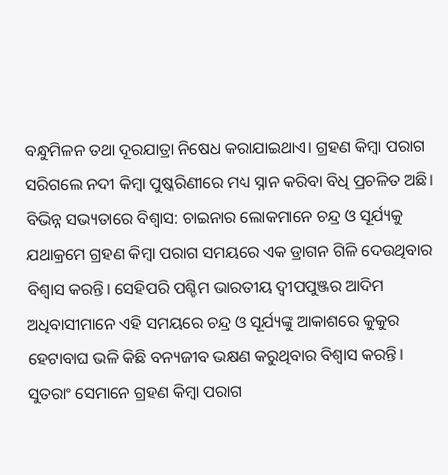ବନ୍ଧୁମିଳନ ତଥା ଦୂରଯାତ୍ରା ନିଷେଧ କରାଯାଇଥାଏ। ଗ୍ରହଣ କିମ୍ବା ପରାଗ ସରିଗଲେ ନଦୀ କିମ୍ବା ପୁଷ୍କରିଣୀରେ ମଧ୍ୟ ସ୍ନାନ କରିବା ବିଧି ପ୍ରଚଳିତ ଅଛି।
ବିଭିନ୍ନ ସଭ୍ୟତାରେ ବିଶ୍ୱାସ: ଚାଇନାର ଲୋକମାନେ ଚନ୍ଦ୍ର ଓ ସୂର୍ଯ୍ୟକୁ ଯଥାକ୍ରମେ ଗ୍ରହଣ କିମ୍ବା ପରାଗ ସମୟରେ ଏକ ଡ୍ରାଗନ ଗିଳି ଦେଉଥିବାର ବିଶ୍ୱାସ କରନ୍ତି। ସେହିପରି ପଶ୍ଚିମ ଭାରତୀୟ ଦ୍ୱୀପପୁଞ୍ଜର ଆଦିମ ଅଧିବାସୀମାନେ ଏହି ସମୟରେ ଚନ୍ଦ୍ର ଓ ସୂର୍ଯ୍ୟଙ୍କୁ ଆକାଶରେ କୁକୁର ହେଟାବାଘ ଭଳି କିଛି ବନ୍ୟଜୀବ ଭକ୍ଷଣ କରୁଥିବାର ବିଶ୍ୱାସ କରନ୍ତି। ସୁତରାଂ ସେମାନେ ଗ୍ରହଣ କିମ୍ବା ପରାଗ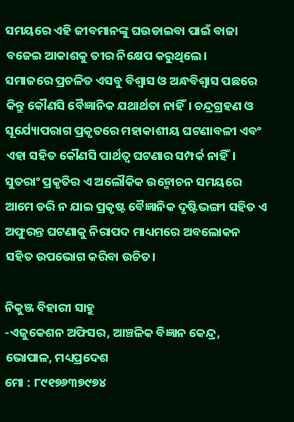ସମୟରେ ଏହି ଜୀବମାନଙ୍କୁ ଘଉଡାଇବା ପାଇଁ ବାଜା ବଜେଇ ଆକାଶକୁ ତୀର ନିକ୍ଷେପ କରୁଥିଲେ।
ସମାଜରେ ପ୍ରଚଳିତ ଏସବୁ ବିଶ୍ୱାସ ଓ ଅନ୍ଧବିଶ୍ୱାସ ପଛରେ କିନ୍ତୁ କୌଣସି ବୈଜ୍ଞାନିକ ଯଥାର୍ଥତା ନାହିଁ। ଚନ୍ଦ୍ରଗ୍ରହଣ ଓ ସୂର୍ଯ୍ୟୋପରାଗ ପ୍ରକୃତରେ ମହାକାଶୀୟ ଘଟଣାବଳୀ ଏବଂ ଏହା ସହିତ କୌଣସି ପାର୍ଥତ୍ବ ଘଟଣାର ସମ୍ପର୍କ ନାହିଁ। ସୁତରାଂ ପ୍ରକୃତିର ଏ ଅଲୌକିକ ଉନ୍ମୋଚନ ସମୟରେ ଆମେ ଡରି ନ ଯାଇ ପ୍ରକୃଷ୍ଟ ବୈଜ୍ଞାନିକ ଦୃଷ୍ଟିଭଙ୍ଗୀ ସହିତ ଏ ଅଫୁରନ୍ତ ଘଟଣାକୁ ନିରାପଦ ମାଧ୍ୟମରେ ଅବଲୋକନ ସହିତ ଉପଭୋଗ କରିବା ଉଚିତ।

ନିକୁଞ୍ଜ ବିହାରୀ ସାହୁ
-ଏଜୁକେଶନ ଅଫିସର, ଆଞ୍ଚଳିକ ବିଜ୍ଞାନ କେନ୍ଦ୍ର, ଭୋପାଳ, ମଧ୍ୟପ୍ରଦେଶ
ମୋ : ୮୯୧୭୬୩୭୯୭୪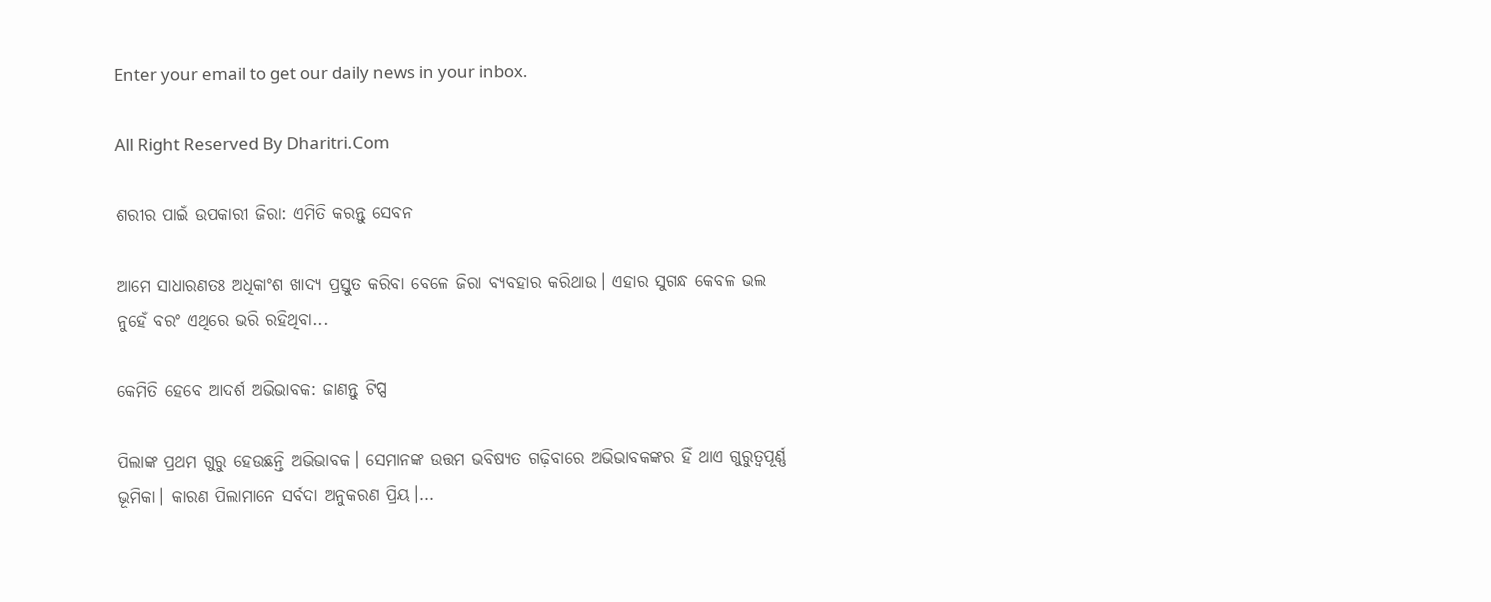Enter your email to get our daily news in your inbox.

All Right Reserved By Dharitri.Com

ଶରୀର ପାଇଁ ଉପକାରୀ ଜିରା: ଏମିତି କରନ୍ତୁ ସେବନ

ଆମେ ସାଧାରଣତଃ ଅଧିକାଂଶ ଖାଦ୍ୟ ପ୍ରସ୍ତୁତ କରିବା ବେଳେ ଜିରା ବ୍ୟବହାର କରିଥାଉ। ଏହାର ସୁଗନ୍ଧ କେବଳ ଭଲ ନୁହେଁ ବରଂ ଏଥିରେ ଭରି ରହିଥିବା...

କେମିତି ହେବେ ଆଦର୍ଶ ଅଭିଭାବକ: ଜାଣନ୍ତୁ ଟିପ୍ସ

ପିଲାଙ୍କ ପ୍ରଥମ ଗୁରୁ ହେଉଛନ୍ତି ଅଭିଭାବକ। ସେମାନଙ୍କ ଉତ୍ତମ ଭବିଷ୍ୟତ ଗଢ଼ିବାରେ ଅଭିଭାବକଙ୍କର ହିଁ ଥାଏ ଗୁରୁତ୍ୱପୂର୍ଣ୍ଣ ଭୂମିକା। କାରଣ ପିଲାମାନେ ସର୍ବଦା ଅନୁକରଣ ପ୍ରିୟ।...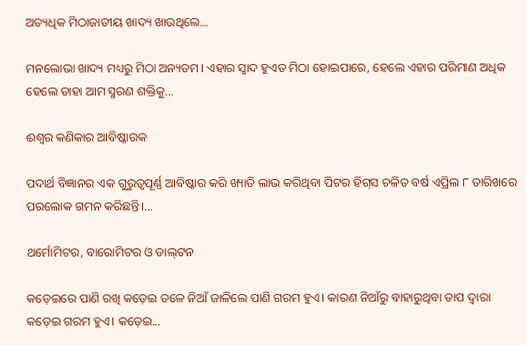ଅତ୍ୟଧିକ ମିଠାଜାତୀୟ ଖାଦ୍ୟ ଖାଉଥିଲେ…

ମନଲୋଭା ଖାଦ୍ୟ ମଧ୍ୟରୁ ମିଠା ଅନ୍ୟତମ। ଏହାର ସ୍ବାଦ ହୁଏତ ମିଠା ହୋଇପାରେ, ହେଲେ ଏହାର ପରିମାଣ ଅଧିକ ହେଲେ ତାହା ଆମ ସ୍ମରଣ ଶକ୍ତିକୁ...

ଈଶ୍ୱର କଣିକାର ଆବିଷ୍କାରକ

ପଦାର୍ଥ ବିଜ୍ଞାନର ଏକ ଗୁରୁତ୍ୱପୂର୍ଣ୍ଣ ଆବିଷ୍କାର କରି ଖ୍ୟାତି ଲାଭ କରିଥିବା ପିଟର ହିଗ୍‌ସ ଚଳିତ ବର୍ଷ ଏପ୍ରିଲ ୮ ତାରିଖରେ ପରଲୋକ ଗମନ କରିଛନ୍ତି।...

ଥର୍ମୋମିଟର, ବାରୋମିଟର ଓ ଡାଲ୍‌ଟନ

କଡ଼େଇରେ ପାଣି ରଖି କଡ଼େଇ ତଳେ ନିଆଁ ଜାଳିଲେ ପାଣି ଗରମ ହୁଏ। କାରଣ ନିଆଁରୁ ବାହାରୁଥିବା ତାପ ଦ୍ୱାରା କଡ଼େଇ ଗରମ ହୁଏ। କଡ଼େଇ...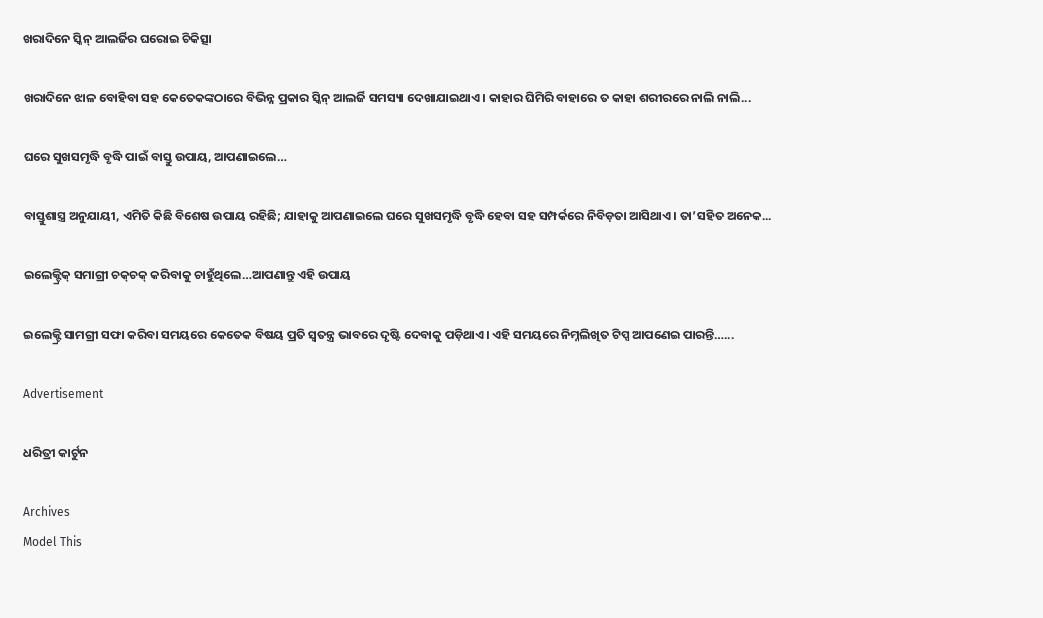ଖରାଦିନେ ସ୍କିନ୍‌ ଆଲର୍ଜିର ଘରୋଇ ଚିକିତ୍ସା

ଖରାଦିନେ ଝାଳ ବୋହିବା ସହ କେତେକଙ୍କଠାରେ ବିଭିନ୍ନ ପ୍ରକାର ସ୍କିନ୍‌ ଆଲର୍ଜି ସମସ୍ୟା ଦେଖାଯାଇଥାଏ। କାହାର ଘିମିରି ବାହାରେ ତ କାହା ଶରୀରରେ ନାଲି ନାଲି...

ଘରେ ସୁଖସମୃଦ୍ଧି ବୃଦ୍ଧି ପାଇଁ ବାସ୍ତୁ ଉପାୟ, ଆପଣାଇଲେ…

ବାସ୍ତୁଶାସ୍ତ୍ର ଅନୁଯାୟୀ, ଏମିତି କିଛି ବିଶେଷ ଉପାୟ ରହିଛି; ଯାହାକୁ ଆପଣାଇଲେ ଘରେ ସୁଖସମୃଦ୍ଧି ବୃଦ୍ଧି ହେବା ସହ ସମ୍ପର୍କରେ ନିବିଡ଼ତା ଆସିଥାଏ। ତା’ସହିତ ଅନେକ...

ଇଲେକ୍ଟ୍ରିକ୍‌ ସମାଗ୍ରୀ ଚକ୍‌ଚକ୍‌ କରିବାକୁ ଚାହୁଁଥିଲେ…ଆପଣାନ୍ତୁ ଏହି ଉପାୟ

ଇଲେକ୍ଟ୍ରି ସାମଗ୍ରୀ ସଫା କରିବା ସମୟରେ କେତେକ ବିଷୟ ପ୍ରତି ସ୍ବତନ୍ତ୍ର ଭାବରେ ଦୃଷ୍ଟି ଦେବାକୁ ପଡ଼ିଥାଏ। ଏହି ସମୟରେ ନିମ୍ନଲିଖିତ ଟିପ୍ସ ଆପଣେଇ ପାରନ୍ତି…...

Advertisement

ଧରିତ୍ରୀ କାର୍ଟୁନ

Archives
Model This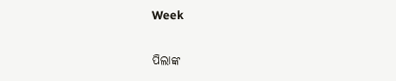Week

ପିଲାଙ୍କ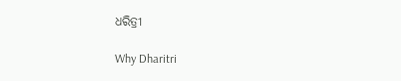ଧରିତ୍ରୀ

Why Dharitri